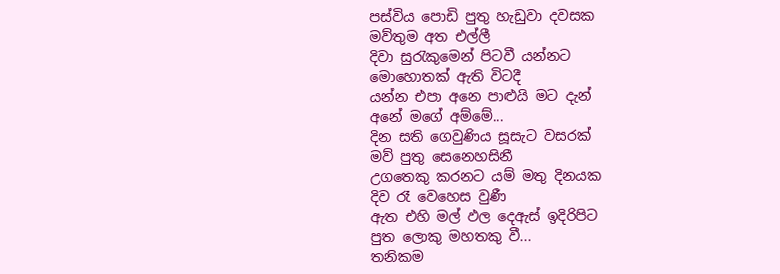පස්විය පොඩි පුතු හැඩුවා දවසක
මව්තුම අත එල්ලී
දිවා සුරැකුමෙන් පිටවී යන්නට
මොහොතක් ඇති විටදී
යන්න එපා අනෙ පාළුයි මට දැන්
අනේ මගේ අම්මේ...
දින සති ගෙවුණිය සූසැට වසරක්
මව් පුතු සෙනෙහසිනී
උගතෙකු කරනට යම් මතු දිනයක
දිව රෑ වෙහෙස වුණී
ඇත එහි මල් ඵල දෙඇස් ඉදිරිපිට
පුත ලොකු මහතකු වී...
තනිකම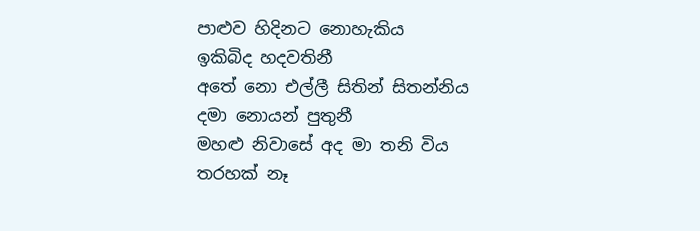පාළුව හිදිනට නොහැකිය
ඉකිබිද හදවතිනී
අතේ නො එල්ලී සිතින් සිතන්නිය
දමා නොයන් පුතුනී
මහළු නිවාසේ අද මා තනි විය
තරහක් නෑ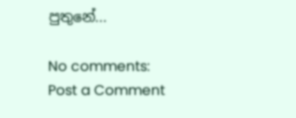පුතුනේ...

No comments:
Post a Comment